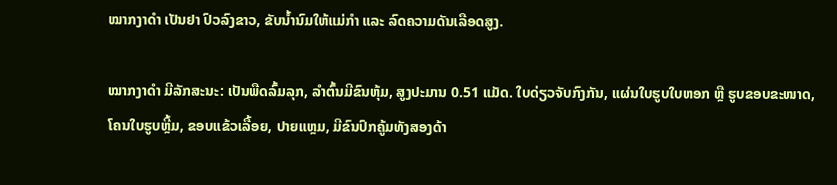ໝາກງາດຳ ເປັນຢາ ປົວລົງຂາວ, ຂັບນໍ້ານົມໃຫ້ແມ່ກຳ ແລະ ລົດຄວາມດັນເລືອດສູງ.

ໝາກງາດຳ ມີລັກສະນະ: ເປັນພືດລົ້ມລຸກ, ລຳຕົ້ນມີຂົນຫຸ້ມ, ສູງປະມານ 0.51 ແມັດ. ໃບດ່ຽວຈັບກົງກັນ, ແຜ່ນໃບຮູບໃບຫອກ ຫຼື ຮູບຂອບຂະໜາດ, ໂຄນໃບຮູບຫຼີ້ມ, ຂອບແຂ້ວເລື້ອຍ, ປາຍແຫຼມ, ມີຂົນປົກຄູ້ມທັງສອງດ້າ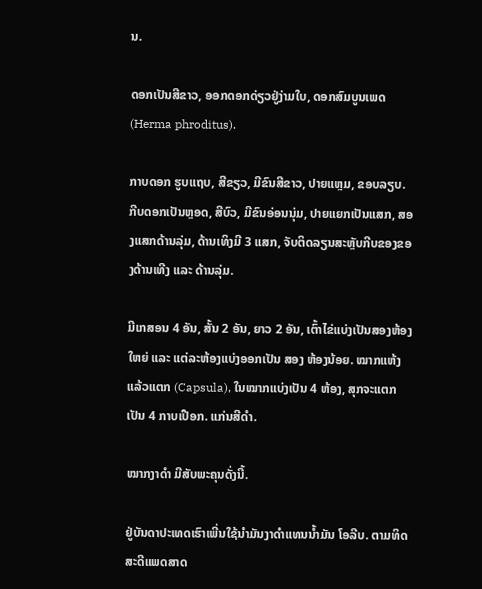ນ.

ດອກເປັນສີຂາວ, ອອກດອກດ່ຽວຢູ່ງ່າມໃບ, ດອກສົມບູນເພດ (Herma phroditus).

ກາບດອກ ຮູບແຖບ, ສີຂຽວ, ມີຂົນສີຂາວ, ປາຍແຫຼມ, ຂອບລຽບ. ກີບດອກເປັນຫຼອດ, ສີບົວ, ມີຂົນອ່ອນນຸ່ມ, ປາຍແຍກເປັນແສກ, ສອງແສກດ້ານລຸ່ມ, ດ້ານເທິງມີ 3 ແສກ, ຈັບຕິດລຽນສະຫຼັບກີບຂອງຂອງດ້ານເທີງ ແລະ ດ້ານລຸ່ມ.

ມີເກສອນ 4 ອັນ, ສັ້ນ 2 ອັນ, ຍາວ 2 ອັນ, ເຕົ້າໄຂ່ແບ່ງເປັນສອງຫ້ອງໃຫຍ່ ແລະ ແຕ່ລະຫ້ອງແບ່ງອອກເປັນ ສອງ ຫ້ອງນ້ອຍ. ໝາກແຫ້ງແລ້ວແຕກ (Capsula), ໃນໝາກແບ່ງເປັນ 4 ຫ້ອງ, ສຸກຈະແຕກເປັນ 4 ກາບເປືອກ. ແກ່ນສີດຳ.

ໝາກງາດຳ ມີສັບພະຄຸນດັ່ງນີ້.

ຢູ່ບັນດາປະເທດເຮົາເພີ່ນໃຊ້ນຳມັນງາດຳແທນນໍ້າມັນ ໂອລີບ. ຕາມທິດສະດີແພດສາດ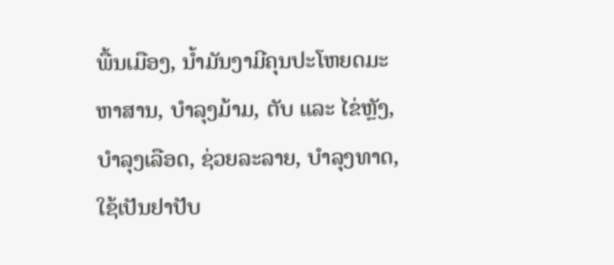ພື້ນເມືອງ, ນໍ້າມັນງາມີຄຸນປະໂຫຍດມະຫາສານ, ບຳລຸງມ້າມ, ຕັບ ແລະ ໄຂ່ຫຼັງ, ບຳລຸງເລືອດ, ຊ່ວຍລະລາຍ, ບຳລຸງທາດ, ໃຊ້ເປັນຢາປັບ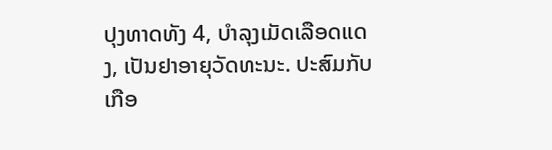ປຸງທາດທັງ 4, ບຳລຸງເມັດເລືອດແດງ, ເປັນຢາອາຍຸວັດທະນະ. ປະສົມກັບເກືອ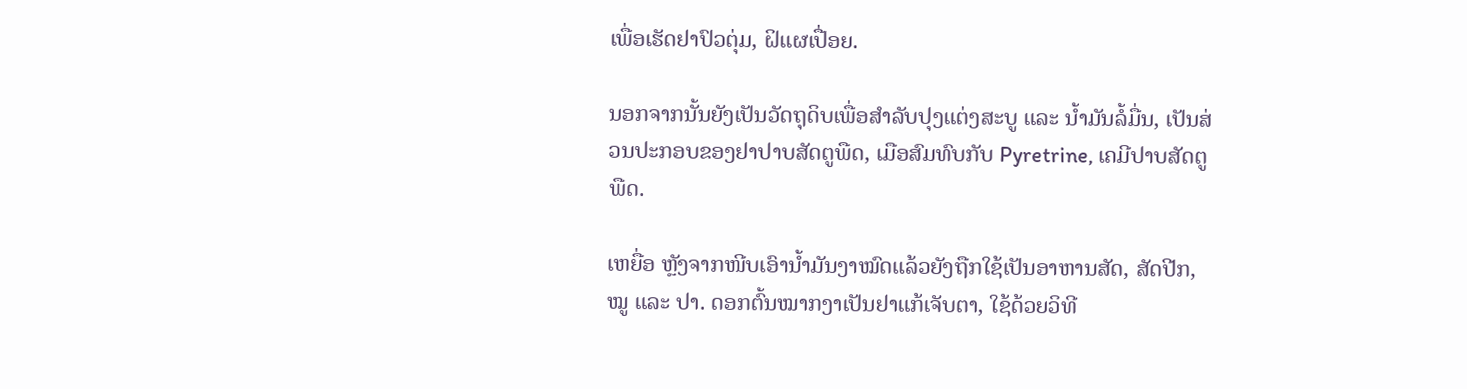ເພື່ອເຮັດຢາປົວຕຸ່ມ, ຝິແຜເປື່ອຍ.

ນອກຈາກນັ້ນຍັງເປັນວັດຖຸດິບເພື່ອສຳລັບປຸງແຕ່ງສະບູ ແລະ ນໍ້າມັນລໍ້ມື່ນ, ເປັນສ່ວນປະກອບຂອງຢາປາບສັດຕູພືດ, ເມືອສົມທົບກັບ Pyretrine, ເຄມີປາບສັດຕູພືດ.

ເຫຍື່ອ ຫຼັງຈາກໜີບເອົານໍ້າມັນງາໝົດແລ້ວຍັງຖືກໃຊ້ເປັນອາຫານສັດ, ສັດປີກ, ໝູ ແລະ ປາ. ດອກຕົ້ນໝາກງາເປັນຢາແກ້ເຈັບຕາ, ໃຊ້ດ້ວຍວິທີ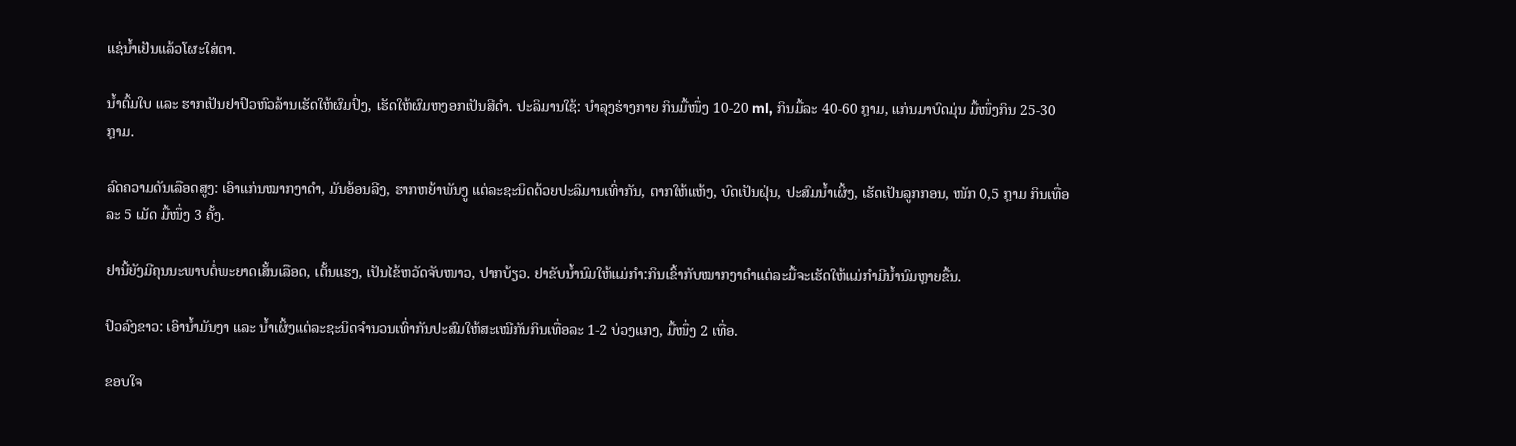ແຊ່ນໍ້າເຢັນແລ້ວໂຜະໃສ່ຕາ.

ນໍ້າຕົ້ມໃບ ແລະ ຮາກເປັນຢາປົວຫົວລ້ານເຮັດໃຫ້ຜົມປົ່ງ, ເຮັດໃຫ້ຜົມຫງອກເປັນສີດຳ. ປະລິມານໃຊ້: ບຳລຸງຮ່າງກາຍ ກິນມື້ໜຶ່ງ 10-20 ml, ກິນມື້ລະ 40-60 ກຼາມ, ແກ່ນມາບົດມຸ່ນ ມື້ໜຶ່ງກິນ 25-30 ກຼາມ.

ລົດຄວາມດັນເລືອດສູງ: ເອົາແກ່ນໝາກງາດຳ, ມັນອ້ອນລີງ, ຮາກຫຍ້າພັນງູ ແຕ່ລະຊະນິດດ້ວຍປະລິມານເທົ່າກັນ, ຕາກໃຫ້ແຫ້ງ, ບົດເປັນຝຸ່ນ, ປະສົມນໍ້າເຜິ້ງ, ເຮັດເປັນລູກກອນ, ໜັກ 0,5 ກຼາມ ກິນເທື່ອລະ 5 ເມັດ ມື້ໜຶ່ງ 3 ຄັ້ງ.

ຢານີ້ຍັງມີຄຸນນະພາບຕໍ່ພະຍາດເສັ້ນເລືອດ, ເຕັ້ນແຮງ, ເປັນໄຂ້ຫວັດຈັບໜາວ, ປາກບ້ຽວ. ຢາຂັບນໍ້ານົມໃຫ້ແມ່ກຳ:ກິນເຂົ້າກັບໝາກງາດຳແຕ່ລະມື້ຈະເຮັດໃຫ້ແມ່ກຳມີນໍ້ານົມຫຼາຍຂື້ນ.

ປົວລົງຂາວ: ເອົານໍ້າມັນງາ ແລະ ນໍ້າເຜິ້ງແຕ່ລະຊະນິດຈຳນວນເທົ່າກັນປະສົມໃຫ້ສະເໝີກັນກິນເທື່ອລະ 1-2 ບ່ວງແກງ, ມື້ໜຶ່ງ 2 ເທື່ອ.

ຂອບໃຈ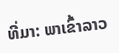ທີ່ມາ: ພາເຂົ້າລາວ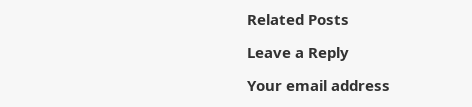Related Posts

Leave a Reply

Your email address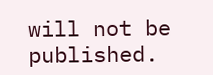will not be published.